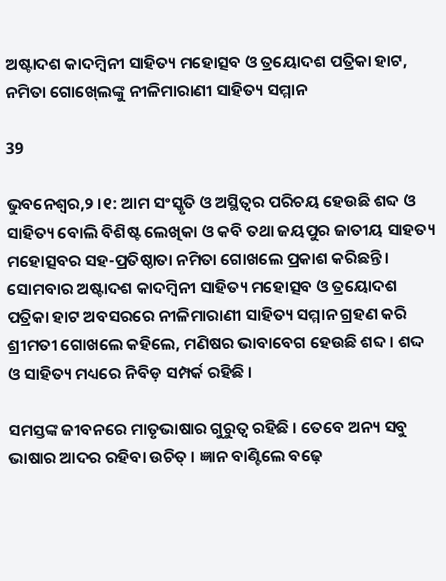ଅଷ୍ଟାଦଶ କାଦମ୍ବିନୀ ସାହିତ୍ୟ ମହୋତ୍ସବ ଓ ତ୍ରୟୋଦଶ ପତ୍ରିକା ହାଟ, ନମିତା ଗୋଖ୍‍ଲେଙ୍କୁ ନୀଳିମାରାଣୀ ସାହିତ୍ୟ ସମ୍ମାନ

39

ଭୁବନେଶ୍ୱର,୨ ।୧: ଆମ ସଂସ୍କୃତି ଓ ଅସ୍ଥିତ୍ୱର ପରିଚୟ ହେଉଛି ଶବ୍ଦ ଓ ସାହିତ୍ୟ ବୋଲି ବିଶିଷ୍ଟ ଲେଖିକା ଓ କବି ତଥା ଜୟପୁର ଜାତୀୟ ସାହତ୍ୟ ମହୋତ୍ସବର ସହ-ପ୍ରତିଷ୍ଠାତା ନମିତା ଗୋଖଲେ ପ୍ରକାଶ କରିଛନ୍ତି । ସୋମବାର ଅଷ୍ଟାଦଶ କାଦମ୍ବିନୀ ସାହିତ୍ୟ ମହୋତ୍ସବ ଓ ତ୍ରୟୋଦଶ ପତ୍ରିକା ହାଟ ଅବସରରେ ନୀଳିମାରାଣୀ ସାହିତ୍ୟ ସମ୍ମାନ ଗ୍ରହଣ କରି ଶ୍ରୀମତୀ ଗୋଖଲେ କହିଲେ, ମଣିଷର ଭାବାବେଗ ହେଉଛି ଶବ୍ଦ । ଶଦ୍ଦ ଓ ସାହିତ୍ୟ ମଧ୍ୟରେ ନିବିଡ଼ ସମ୍ପର୍କ ରହିଛି ।

ସମସ୍ତଙ୍କ ଜୀବନରେ ମାତୃଭାଷାର ଗୁରୁତ୍ୱ ରହିଛି । ତେବେ ଅନ୍ୟ ସବୁ ଭାଷାର ଆଦର ରହିବା ଉଚିତ୍‍ । ଜ୍ଞାନ ବାଣ୍ଟିଲେ ବଢ଼େ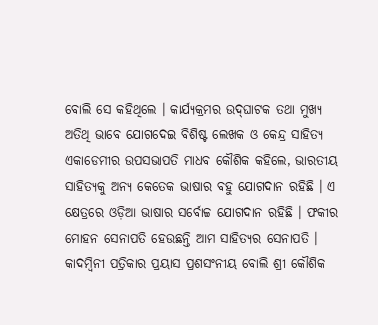ବୋଲି ସେ କହିଥିଲେ । କାର୍ଯ୍ୟକ୍ରମର ଉଦ୍‍ଘାଟକ ତଥା ମୁଖ୍ୟ ଅତିଥି ଭାବେ ଯୋଗଦେଇ ବିଶିଷ୍ଟ ଲେଖକ ଓ କେନ୍ଦ୍ର ସାହିତ୍ୟ ଏକାଡେମୀର ଉପସଭାପତି ମାଧବ କୌଶିକ କହିଲେ, ଭାରତୀୟ ସାହିତ୍ୟକୁ ଅନ୍ୟ କେତେକ ଭାଷାର ବହୁ ଯୋଗଦାନ ରହିଛି । ଏ କ୍ଷେତ୍ରରେ ଓଡ଼ିଆ ଭାଷାର ସର୍ବୋଚ୍ଚ ଯୋଗଦାନ ରହିଛି । ଫକୀର ମୋହନ ସେନାପତି ହେଉଛନ୍ତି ଆମ ସାହିତ୍ୟର ସେନାପତି । କାଦମ୍ବିନୀ ପତ୍ରିକାର ପ୍ରୟାସ ପ୍ରଶସଂନୀୟ ବୋଲି ଶ୍ରୀ କୌଶିକ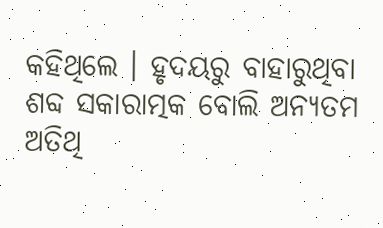କହିଥିଲେ । ହୃଦୟରୁ ବାହାରୁଥିବା ଶବ୍ଦ ସକାରାତ୍ମକ ବୋଲି ଅନ୍ୟତମ ଅତିଥି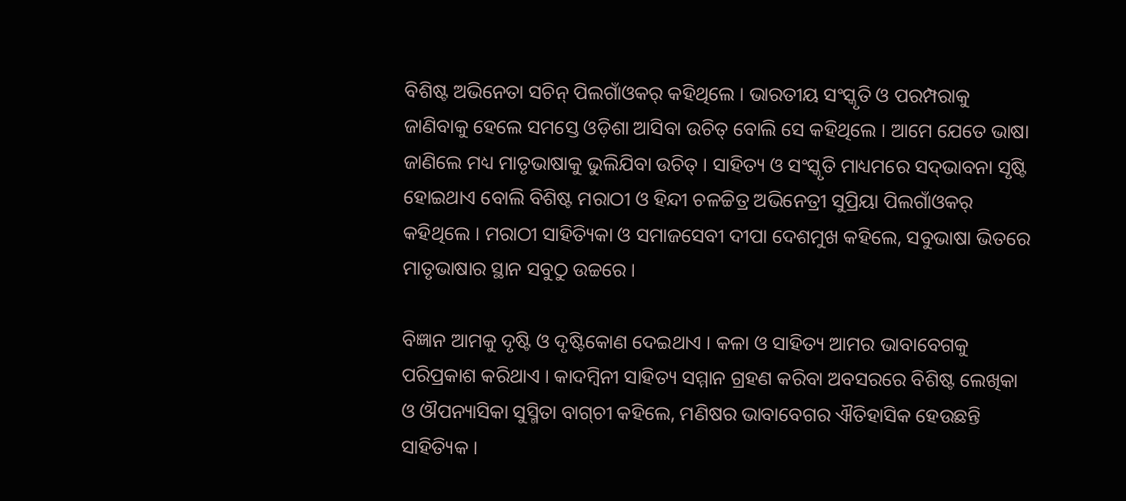ବିଶିଷ୍ଟ ଅଭିନେତା ସଚିନ୍‍ ପିଲଗାଁଓକର୍‍ କହିଥିଲେ । ଭାରତୀୟ ସଂସ୍କୃତି ଓ ପରମ୍ପରାକୁ ଜାଣିବାକୁ ହେଲେ ସମସ୍ତେ ଓଡ଼ିଶା ଆସିବା ଉଚିତ୍‍ ବୋଲି ସେ କହିଥିଲେ । ଆମେ ଯେତେ ଭାଷା ଜାଣିଲେ ମଧ୍ୟ ମାତୃଭାଷାକୁ ଭୁଲିଯିବା ଉଚିତ୍‍ । ସାହିତ୍ୟ ଓ ସଂସ୍କୃତି ମାଧ୍ୟମରେ ସଦ୍‍ଭାବନା ସୃଷ୍ଟି ହୋଇଥାଏ ବୋଲି ବିଶିଷ୍ଟ ମରାଠୀ ଓ ହିନ୍ଦୀ ଚଳଚ୍ଚିତ୍ର ଅଭିନେତ୍ରୀ ସୁପ୍ରିୟା ପିଲଗାଁଓକର୍‍ କହିଥିଲେ । ମରାଠୀ ସାହିତ୍ୟିକା ଓ ସମାଜସେବୀ ଦୀପା ଦେଶମୁଖ କହିଲେ, ସବୁଭାଷା ଭିତରେ ମାତୃଭାଷାର ସ୍ଥାନ ସବୁଠୁ ଉଚ୍ଚରେ ।

ବିଜ୍ଞାନ ଆମକୁ ଦୃଷ୍ଟି ଓ ଦୃଷ୍ଟିକୋଣ ଦେଇଥାଏ । କଳା ଓ ସାହିତ୍ୟ ଆମର ଭାବାବେଗକୁ ପରିପ୍ରକାଶ କରିଥାଏ । କାଦମ୍ବିନୀ ସାହିତ୍ୟ ସମ୍ମାନ ଗ୍ରହଣ କରିବା ଅବସରରେ ବିଶିଷ୍ଟ ଲେଖିକା ଓ ଔପନ୍ୟାସିକା ସୁସ୍ମିତା ବାଗ୍‍ଚୀ କହିଲେ, ମଣିଷର ଭାବାବେଗର ଐତିହାସିକ ହେଉଛନ୍ତି ସାହିତ୍ୟିକ ।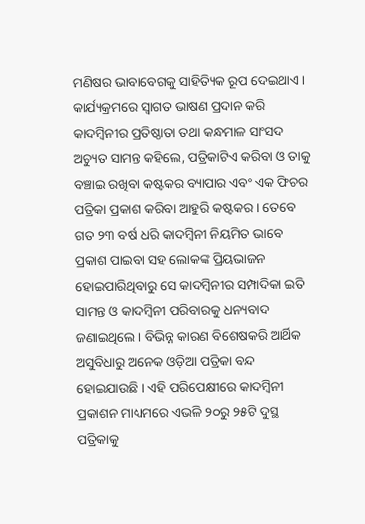ମଣିଷର ଭାବାବେଗକୁ ସାହିତ୍ୟିକ ରୂପ ଦେଇଥାଏ । କାର୍ଯ୍ୟକ୍ରମରେ ସ୍ୱାଗତ ଭାଷଣ ପ୍ରଦାନ କରି କାଦମ୍ବିନୀର ପ୍ରତିଷ୍ଠାତା ତଥା କନ୍ଧମାଳ ସାଂସଦ ଅଚ୍ୟୁତ ସାମନ୍ତ କହିଲେ, ପତ୍ରିକାଟିଏ କରିବା ଓ ତାକୁ ବଞ୍ଚାଇ ରଖିବା କଷ୍ଟକର ବ୍ୟାପାର ଏବଂ ଏକ ଫିଚର ପତ୍ରିକା ପ୍ରକାଶ କରିବା ଆହୁରି କଷ୍ଟକର । ତେବେ ଗତ ୨୩ ବର୍ଷ ଧରି କାଦମ୍ବିନୀ ନିୟମିତ ଭାବେ ପ୍ରକାଶ ପାଇବା ସହ ଲୋକଙ୍କ ପ୍ରିୟଭାଜନ ହୋଇପାରିଥିବାରୁ ସେ କାଦମ୍ବିନୀର ସମ୍ପାଦିକା ଇତି ସାମନ୍ତ ଓ କାଦମ୍ବିନୀ ପରିବାରକୁ ଧନ୍ୟବାଦ ଜଣାଇଥିଲେ । ବିଭିନ୍ନ କାରଣ ବିଶେଷକରି ଆର୍ଥିକ ଅସୁବିଧାରୁ ଅନେକ ଓଡ଼ିଆ ପତ୍ରିକା ବନ୍ଦ ହୋଇଯାଉଛି । ଏହି ପରିପେକ୍ଷୀରେ କାଦମ୍ବିନୀ ପ୍ରକାଶନ ମାଧ୍ୟମରେ ଏଭଳି ୨୦ରୁ ୨୫ଟି ଦୁସ୍ଥ ପତ୍ରିକାକୁ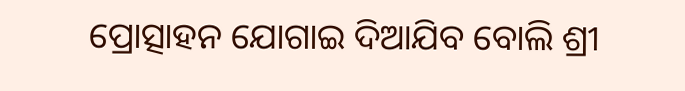ପ୍ରୋତ୍ସାହନ ଯୋଗାଇ ଦିଆଯିବ ବୋଲି ଶ୍ରୀ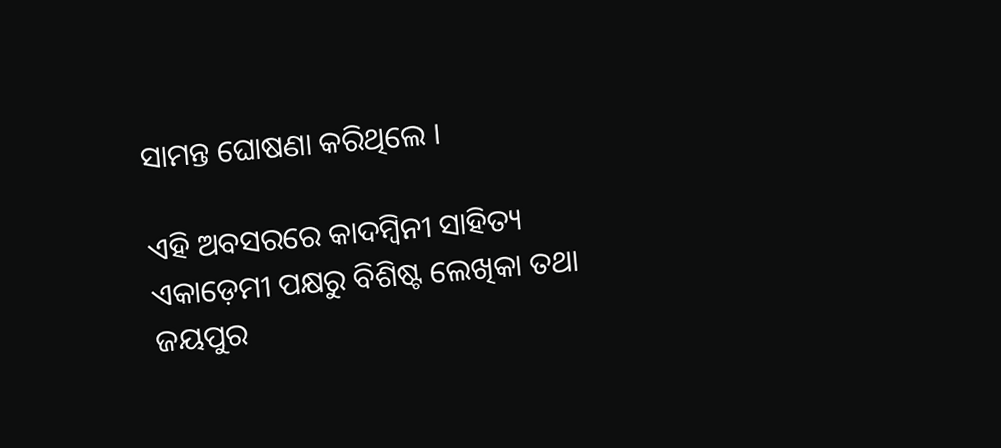ସାମନ୍ତ ଘୋଷଣା କରିଥିଲେ ।

ଏହି ଅବସରରେ କାଦମ୍ବିନୀ ସାହିତ୍ୟ ଏକାଡ଼େମୀ ପକ୍ଷରୁ ବିଶିଷ୍ଟ ଲେଖିକା ତଥା ଜୟପୁର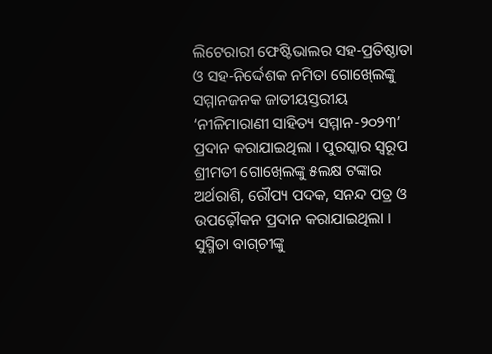ଲିଟେରାରୀ ଫେଷ୍ଟିଭାଲର ସହ-ପ୍ରତିଷ୍ଠାତା ଓ ସହ-ନିର୍ଦ୍ଦେଶକ ନମିତା ଗୋଖ୍‍ଲେଙ୍କୁ ସମ୍ମାନଜନକ ଜାତୀୟସ୍ତରୀୟ ‘ନୀଳିମାରାଣୀ ସାହିତ୍ୟ ସମ୍ମାନ-୨୦୨୩’ ପ୍ରଦାନ କରାଯାଇଥିଲା । ପୁରସ୍କାର ସ୍ୱରୂପ ଶ୍ରୀମତୀ ଗୋଖ୍‍ଲେଙ୍କୁ ୫ଲକ୍ଷ ଟଙ୍କାର ଅର୍ଥରାଶି, ରୌପ୍ୟ ପଦକ, ସନନ୍ଦ ପତ୍ର ଓ ଉପଢ଼ୌକନ ପ୍ରଦାନ କରାଯାଇଥିଲା । ସୁସ୍ମିତା ବାଗ୍‍ଚୀଙ୍କୁ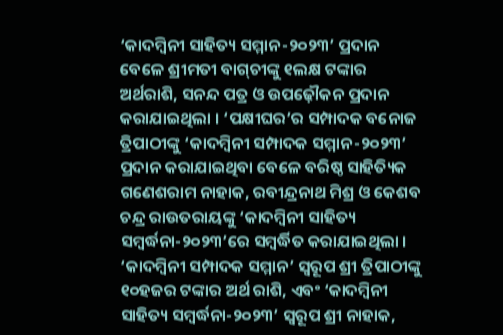‘କାଦମ୍ବିନୀ ସାହିତ୍ୟ ସମ୍ମାନ-୨୦୨୩’ ପ୍ରଦାନ ବେଳେ ଶ୍ରୀମତୀ ବାଗ୍‍ଚୀଙ୍କୁ ୧ଲକ୍ଷ ଟଙ୍କାର ଅର୍ଥରାଶି, ସନନ୍ଦ ପତ୍ର ଓ ଉପଢ଼ୌକନ ପ୍ରଦାନ କରାଯାଇଥିଲା । ‘ପକ୍ଷୀଘର’ର ସମ୍ପାଦକ ବନୋଜ ତ୍ରିପାଠୀଙ୍କୁ ‘କାଦମ୍ବିନୀ ସମ୍ପାଦକ ସମ୍ମାନ-୨୦୨୩’ ପ୍ରଦାନ କରାଯାଇଥିବା ବେଳେ ବରିଷ୍ଠ ସାହିତ୍ୟିକ ଗଣେଶରାମ ନାହାକ, ରବୀନ୍ଦ୍ରନାଥ ମିଶ୍ର ଓ କେଶବ ଚନ୍ଦ୍ର ରାଉତରାୟଙ୍କୁ ‘କାଦମ୍ବିନୀ ସାହିତ୍ୟ ସମ୍ବର୍ଦ୍ଧନା-୨୦୨୩’ରେ ସମ୍ବର୍ଦ୍ଧିତ କରାଯାଇଥିଲା । ‘କାଦମ୍ବିନୀ ସମ୍ପାଦକ ସମ୍ମାନ’ ସ୍ୱରୂପ ଶ୍ରୀ ତ୍ରିପାଠୀଙ୍କୁ ୧୦ହଜର ଟଙ୍କାର ଅର୍ଥ ରାଶି, ଏବଂ ‘କାଦମ୍ବିନୀ ସାହିତ୍ୟ ସମ୍ବର୍ଦ୍ଧନା-୨୦୨୩’ ସ୍ୱରୂପ ଶ୍ରୀ ନାହାକ,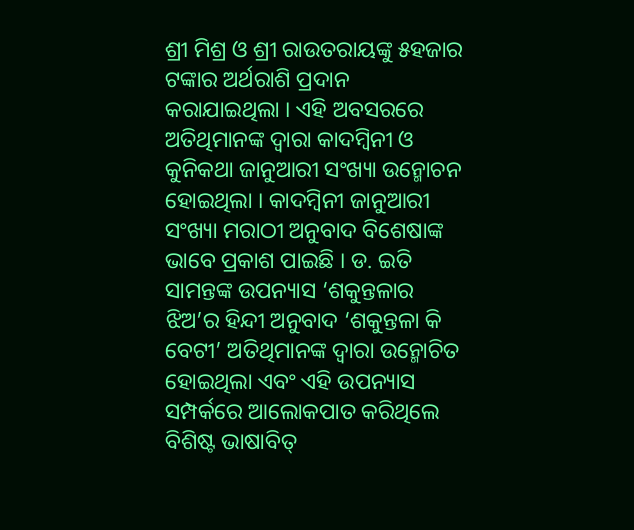ଶ୍ରୀ ମିଶ୍ର ଓ ଶ୍ରୀ ରାଉତରାୟଙ୍କୁ ୫ହଜାର ଟଙ୍କାର ଅର୍ଥରାଶି ପ୍ରଦାନ କରାଯାଇଥିଲା । ଏହି ଅବସରରେ ଅତିଥିମାନଙ୍କ ଦ୍ୱାରା କାଦମ୍ବିନୀ ଓ କୁନିକଥା ଜାନୁଆରୀ ସଂଖ୍ୟା ଉନ୍ମୋଚନ ହୋଇଥିଲା । କାଦମ୍ବିନୀ ଜାନୁଆରୀ ସଂଖ୍ୟା ମରାଠୀ ଅନୁବାଦ ବିଶେଷାଙ୍କ ଭାବେ ପ୍ରକାଶ ପାଇଛି । ଡ. ଇତି ସାମନ୍ତଙ୍କ ଉପନ୍ୟାସ ‘ଶକୁନ୍ତଳାର ଝିଅ’ର ହିନ୍ଦୀ ଅନୁବାଦ ‘ଶକୁନ୍ତଳା କି ବେଟୀ’ ଅତିଥିମାନଙ୍କ ଦ୍ୱାରା ଉନ୍ମୋଚିତ ହୋଇଥିଲା ଏବଂ ଏହି ଉପନ୍ୟାସ ସମ୍ପର୍କରେ ଆଲୋକପାତ କରିଥିଲେ ବିଶିଷ୍ଟ ଭାଷାବିତ୍‍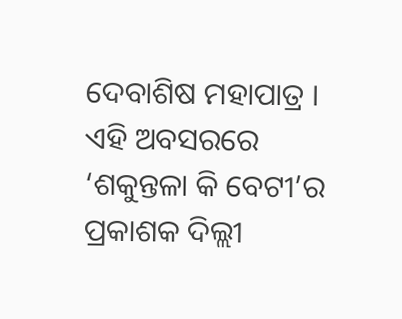ଦେବାଶିଷ ମହାପାତ୍ର । ଏହି ଅବସରରେ ‘ଶକୁନ୍ତଳା କି ବେଟୀ’ର ପ୍ରକାଶକ ଦିଲ୍ଲୀ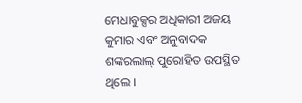ମେଧାବୁକ୍ସର ଅଧିକାରୀ ଅଜୟ କୁମାର ଏବଂ ଅନୁବାଦକ ଶଙ୍କରଲାଲ୍‍ ପୁରୋହିତ ଉପସ୍ଥିତ ଥିଲେ ।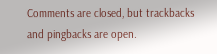Comments are closed, but trackbacks and pingbacks are open.